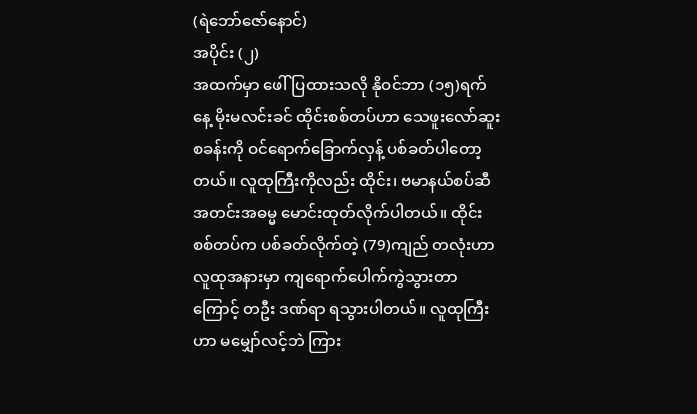(ရဲဘော်ဇော်နောင်)
အပိုင်း (၂)
အထက်မှာ ဖေါ်ပြထားသလို နိုဝင်ဘာ (၁၅)ရက်နေ့ မိုးမလင်းခင် ထိုင်းစစ်တပ်ဟာ သေဖူးလော်ဆူး စခန်းကို ဝင်ရောက်ခြောက်လှန့် ပစ်ခတ်ပါတော့တယ်။ လူထုကြီးကိုလည်း ထိုင်း၊ ဗမာနယ်စပ်ဆီ အတင်းအဓမ္မ မောင်းထုတ်လိုက်ပါတယ်။ ထိုင်းစစ်တပ်က ပစ်ခတ်လိုက်တဲ့ (79)ကျည် တလုံးဟာ လူထုအနားမှာ ကျရောက်ပေါက်ကွဲသွားတာကြောင့် တဦး ဒဏ်ရာ ရသွားပါတယ်။ လူထုကြီးဟာ မမျှော်လင့်ဘဲ ကြား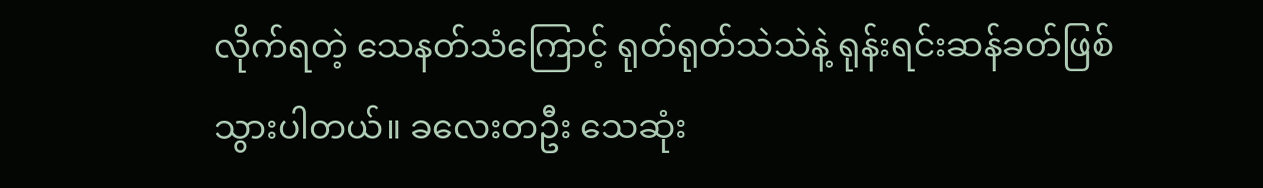လိုက်ရတဲ့ သေနတ်သံကြောင့် ရုတ်ရုတ်သဲသဲနဲ့ ရုန်းရင်းဆန်ခတ်ဖြစ်သွားပါတယ်။ ခလေးတဦး သေဆုံး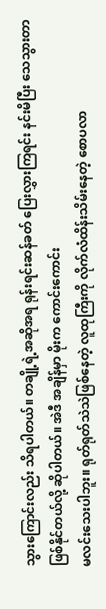သွားကြောင်းလည်း သိရပါတယ်။ တချို့ရဲ့အဆိုအရ ရုန်းရင်းဆန်ခတ် ပြေးလွှားကြရင်း နင်းမိပြီး သေသွားတာဖြစ်နိုင်တယ်လို့ ဆိုပါတယ်။ အဲဒီ အချိန်မှာ မိုးက ကောင်းကောင်း
မလင်းသေးပါဘူး။ ရုတ်ရုတ်သဲသဲဖြစ်နေတဲ့ လူထုကြီးကို လိုက်လံထိန်းသိမ်းနေတဲ့ စောပလာ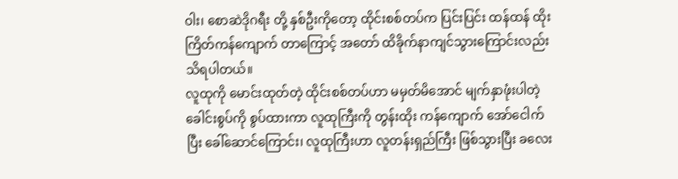ဝါး၊ စောဆဲဒိုဂရီး တို့ နှစ်ဦးကိုတော့ ထိုင်းစစ်တပ်က ပြင်းပြင်း ထန်ထန် ထိုး ကြိတ်ကန်ကျောက် တာကြောင့် အတော် ထိခိုက်နာကျင်သွားကြောင်းလည်း သိရပါတယ်။
လူထုကို မောင်းထုတ်တဲ့ ထိုင်းစစ်တပ်ဟာ မမှတ်မိအောင် မျက်နှာဖုံးပါတဲ့ ခေါင်းစွပ်ကို စွပ်ထားကာ လူထုကြီးကို တွန်းထိုး ကန်ကျောက် အော်ငေါက်ပြီး ခေါ်ဆောင်ကြောင်း၊ လူထုကြီးဟာ လူတန်းရှည်ကြီး ဖြစ်သွားပြီး ခလေး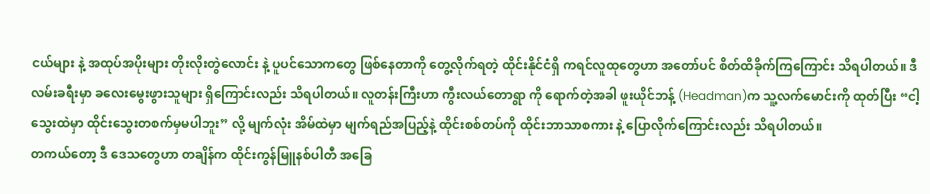ငယ်များ နဲ့ အထုပ်အပိုးများ တိုးလိုးတွဲလောင်း နဲ့ ပူပင်သောကတွေ ဖြစ်နေတာကို တွေ့လိုက်ရတဲ့ ထိုင်းနိုင်ငံရှိ ကရင်လူထုတွေဟာ အတော်ပင် စိတ်ထိခိုက်ကြကြောင်း သိရပါတယ်။ ဒီလမ်းခရီးမှာ ခလေးမွေးဖွားသူများ ရှိကြောင်းလည်း သိရပါတယ်။ လူတန်းကြီးဟာ ကွီးလယ်တောရွာ ကို ရောက်တဲ့အခါ ဖူးယိုင်ဘန့် (Headman)က သူ့လက်မောင်းကို ထုတ်ပြီး “ငါ့သွေးထဲမှာ ထိုင်းသွေးတစက်မှမပါဘူး” လို့ မျက်လုံး အိမ်ထဲမှာ မျက်ရည်အပြည့်နဲ့ ထိုင်းစစ်တပ်ကို ထိုင်းဘာသာစကား နဲ့ ပြောလိုက်ကြောင်းလည်း သိရပါတယ်။
တကယ်တော့ ဒီ ဒေသတွေဟာ တချိန်က ထိုင်းကွန်မြူနစ်ပါတီ အခြေ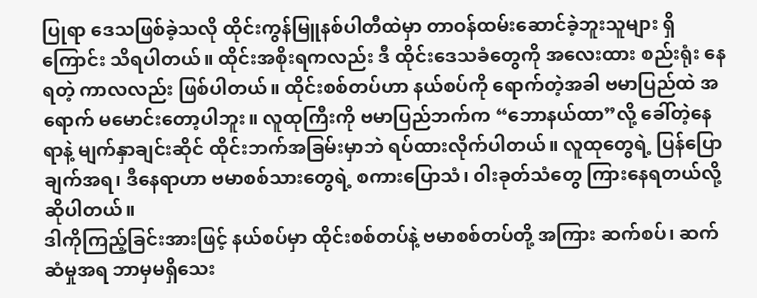ပြုရာ ဒေသဖြစ်ခဲ့သလို ထိုင်းကွန်မြူနစ်ပါတီထဲမှာ တာဝန်ထမ်းဆောင်ခဲ့ဘူးသူများ ရှိကြောင်း သိရပါတယ်။ ထိုင်းအစိုးရကလည်း ဒီ ထိုင်းဒေသခံတွေကို အလေးထား စည်းရုံး နေရတဲ့ ကာလလည်း ဖြစ်ပါတယ်။ ထိုင်းစစ်တပ်ဟာ နယ်စပ်ကို ရောက်တဲ့အခါ ဗမာပြည်ထဲ အရောက် မမောင်းတော့ပါဘူး။ လူထုကြီးကို ဗမာပြည်ဘက်က “ဘောနယ်ထာ”လို့ ခေါ်တဲ့နေရာနဲ့ မျက်နှာချင်းဆိုင် ထိုင်းဘက်အခြမ်းမှာဘဲ ရပ်ထားလိုက်ပါတယ်။ လူထုတွေရဲ့ ပြန်ပြောချက်အရ၊ ဒီနေရာဟာ ဗမာစစ်သားတွေရဲ့ စကားပြောသံ၊ ၀ါးခုတ်သံတွေ ကြားနေရတယ်လို့ ဆိုပါတယ်။
ဒါကိုကြည့်ခြင်းအားဖြင့် နယ်စပ်မှာ ထိုင်းစစ်တပ်နဲ့ ဗမာစစ်တပ်တို့ အကြား ဆက်စပ်၊ ဆက်ဆံမှုအရ ဘာမှမရှိသေး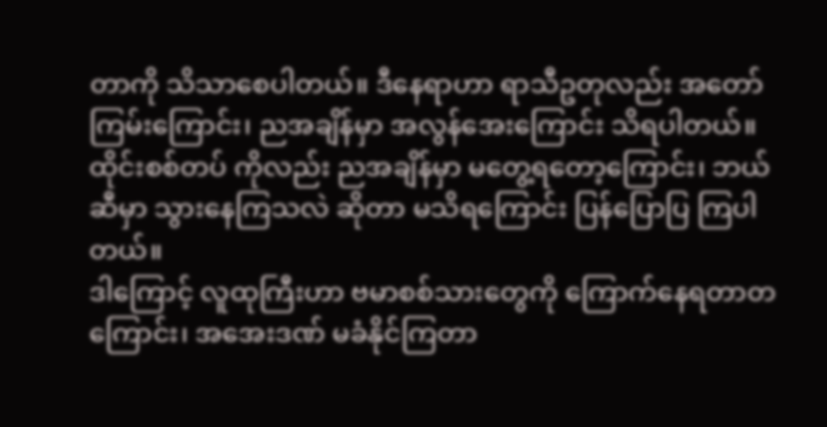တာကို သိသာစေပါတယ်။ ဒီနေရာဟာ ရာသီဥတုလည်း အတော် ကြမ်းကြောင်း၊ ညအချိန်မှာ အလွန်အေးကြောင်း သိရပါတယ်။ ထိုင်းစစ်တပ် ကိုလည်း ညအချိန်မှာ မတွေ့ရတော့ကြောင်း၊ ဘယ်ဆီမှာ သွားနေကြသလဲ ဆိုတာ မသိရကြောင်း ပြန်ပြောပြ ကြပါတယ်။
ဒါကြောင့် လူထုကြီးဟာ ဗမာစစ်သားတွေကို ကြောက်နေရတာတကြောင်း၊ အအေးဒဏ် မခံနိုင်ကြတာ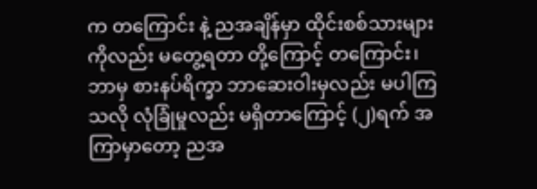က တကြောင်း နဲ့ ညအချိန်မှာ ထိုင်းစစ်သားများ ကိုလည်း မတွေ့ရတာ တို့ကြောင့် တကြောင်း၊ ဘာမှ စားနပ်ရိက္ခာ ဘာဆေးဝါးမှလည်း မပါကြသလို လုံခြုံမှုလည်း မရှိတာကြောင့် (၂)ရက် အကြာမှာတော့ ညအ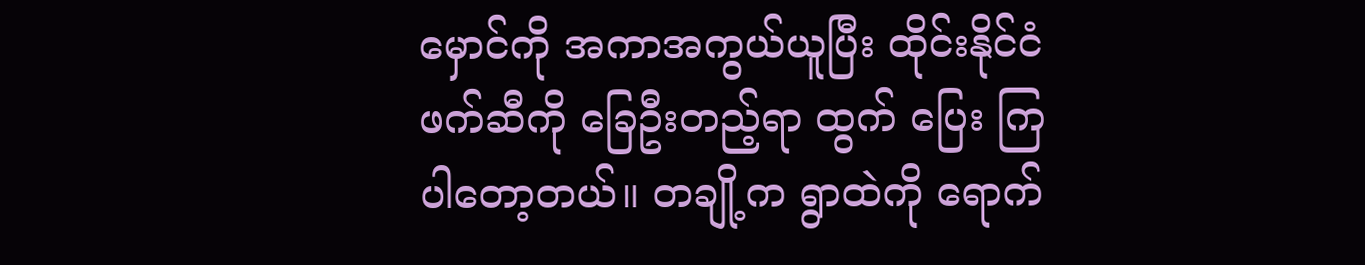မှောင်ကို အကာအကွယ်ယူပြီး ထိုင်းနိုင်ငံ ဖက်ဆီကို ခြေဦးတည့်ရာ ထွက် ပြေး ကြပါတော့တယ်။ တချို့က ရွာထဲကို ရောက်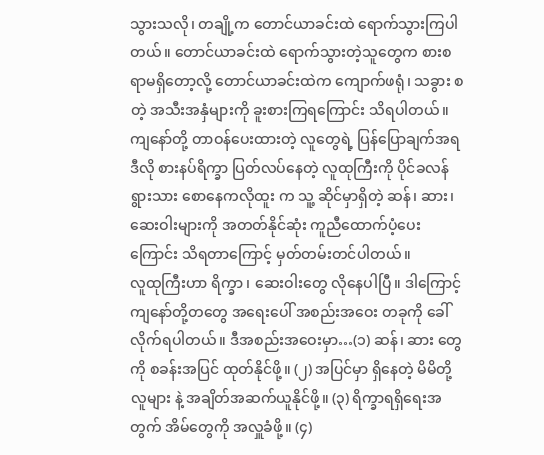သွားသလို၊ တချို့က တောင်ယာခင်းထဲ ရောက်သွားကြပါတယ်။ တောင်ယာခင်းထဲ ရောက်သွားတဲ့သူတွေက စားစရာမရှိတော့လို့ တောင်ယာခင်းထဲက ကျောက်ဖရုံ၊ သခွား စတဲ့ အသီးအနှံများကို ခူးစားကြရကြောင်း သိရပါတယ်။ ကျနော်တို့ တာဝန်ပေးထားတဲ့ လူတွေရဲ့ ပြန်ပြောချက်အရ ဒီလို စားနပ်ရိက္ခာ ပြတ်လပ်နေတဲ့ လူထုကြီးကို ပိုင်ခလန်ရွားသား စောနေကလိုထူး က သူ့ ဆိုင်မှာရှိတဲ့ ဆန်၊ ဆား၊ ဆေးဝါးများကို အတတ်နိုင်ဆုံး ကူညီထောက်ပံ့ပေးကြောင်း သိရတာကြောင့် မှတ်တမ်းတင်ပါတယ်။
လူထုကြီးဟာ ရိက္ခာ ၊ ဆေးဝါးတွေ လိုနေပါပြီ။ ဒါကြောင့် ကျနော်တို့တတွေ အရေးပေါ် အစည်းအဝေး တခုကို ခေါ်လိုက်ရပါတယ်။ ဒီအစည်းအဝေးမှာ…(၁) ဆန်၊ ဆား တွေကို စခန်းအပြင် ထုတ်နိုင်ဖို့။ (၂) အပြင်မှာ ရှိနေတဲ့ မိမိတို့လူများ နဲ့ အချိတ်အဆက်ယူနိုင်ဖို့။ (၃) ရိက္ခာရရှိရေးအတွက် အိမ်တွေကို အလှူခံဖို့။ (၄)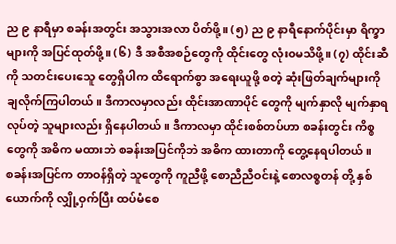ည ၉ နာရီမှာ စခန်းအတွင်း အသွားအလာ ပိတ်ဖို့။ (၅) ည ၉ နာရီနောက်ပိုင်းမှာ ရိက္ခာ များကို အပြင်ထုတ်ဖို့။ (၆) ဒီ အစီအစဉ်တွေကို ထိုင်းတွေ လုံး၀မသိဖို့။ (၇) ထိုင်းဆီကို သတင်းပေးသေူ တွေရှိပါက ထိရောက်စွာ အရေးယူဖို့ စတဲ့ ဆုံးဖြတ်ချက်များကို ချလိုက်ကြပါတယ်။ ဒီကာလမှာလည်း ထိုင်းအာဏာပိုင် တွေကို မျက်နှာလို မျက်နှာရ လုပ်တဲ့ သူများလည်း ရှိနေပါတယ်။ ဒီကာလမှာ ထိုင်းစစ်တပ်ဟာ စခန်းတွင်း ကိစ္စတွေကို အဓိက မထားဘဲ စခန်းအပြင်ကိုဘဲ အဓိက ထားတာကို တွေ့နေရပါတယ်။
စခန်းအပြင်က တာဝန်ရှိတဲ့ သူတွေကို ကူညီဖို့ စောညီညီဝင်းနဲ့ စောလစ္စတန် တို့ နှစ်ယောက်ကို လျှို့ဝှက်ပြီး ထပ်မံစေ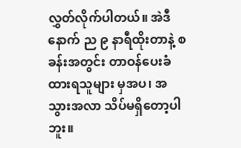လွှတ်လိုက်ပါတယ်။ အဲဒီနောက် ည ၉ နာရီထိုးတာနဲ့ စခန်းအတွင်း တာဝန်ပေးခံထားရသူများ မှအပ၊ အသွားအလာ သိပ်မရှိတော့ပါဘူး။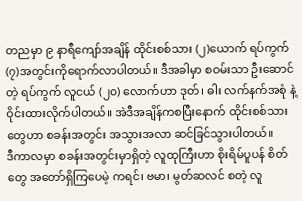တညမှာ ၉ နာရီကျော်အချိန် ထိုင်းစစ်သား (၂)ယောက် ရပ်ကွက် (၇)အတွင်းကိုရောက်လာပါတယ်။ ဒီအခါမှာ စဝမ်းသာ ဦးဆောင်တဲ့ ရပ်ကွက် လူငယ် (၂၀) လောက်ဟာ ဒုတ်၊ ဓါး လက်နက်အစုံ နဲ့ ဝိုင်းထားလိုက်ပါတယ်။ အဲဒီအချိန်ကစပြီးနောက် ထိုင်းစစ်သားတွေဟာ စခန်းအတွင်း အသွားအလာ ဆင်ခြင်သွားပါတယ်။
ဒီကာလမှာ စခန်းအတွင်းမှာရှိတဲ့ လူထုကြီးဟာ စိုးရိမ်ပူပန် စိတ်တွေ အတော်ရှိကြပေမဲ့ ကရင်၊ ဗမာ၊ မွတ်ဆလင် စတဲ့ လူ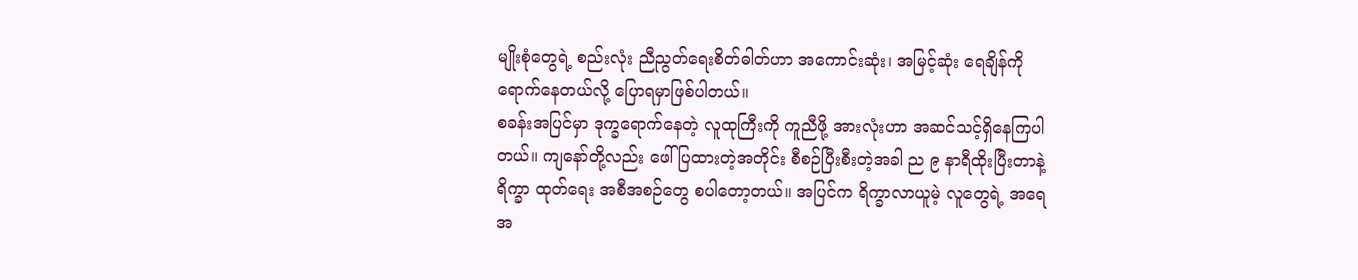မျိုးစုံတွေရဲ့ စည်းလုံး ညီညွတ်ရေးစိတ်ဓါတ်ဟာ အကောင်းဆုံး၊ အမြင့်ဆုံး ရေချိန်ကို ရောက်နေတယ်လို့ ပြောရမှာဖြစ်ပါတယ်။
စခန်းအပြင်မှာ ဒုက္ခရောက်နေတဲ့ လူထုကြီးကို ကူညီဖို့ အားလုံးဟာ အဆင်သင့်ရှိနေကြပါတယ်။ ကျနော်တို့လည်း ဖေါ်ပြထားတဲ့အတိုင်း စီစဉ်ပြီးစီးတဲ့အခါ ည ၉ နာရီထိုးပြီးတာနဲ့ ရိက္ခာ ထုတ်ရေး အစီအစဉ်တွေ စပါတော့တယ်။ အပြင်က ရိက္ခာလာယူမဲ့ လူတွေရဲ့ အရေအ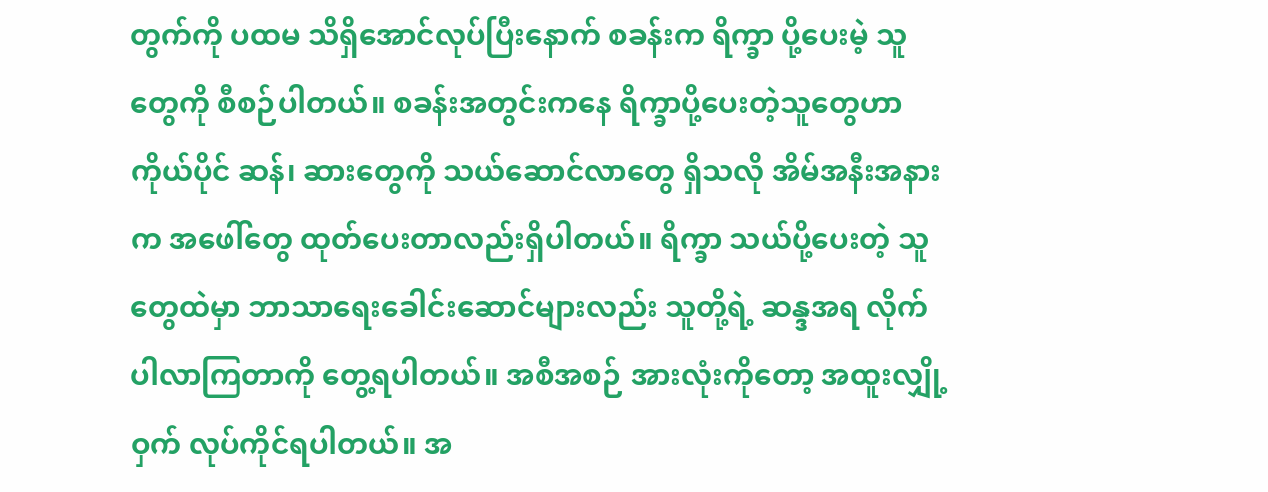တွက်ကို ပထမ သိရှိအောင်လုပ်ပြီးနောက် စခန်းက ရိက္ခာ ပို့ပေးမဲ့ သူတွေကို စီစဉ်ပါတယ်။ စခန်းအတွင်းကနေ ရိက္ခာပို့ပေးတဲ့သူတွေဟာ ကိုယ်ပိုင် ဆန်၊ ဆားတွေကို သယ်ဆောင်လာတွေ ရှိသလို အိမ်အနီးအနားက အဖေါ်တွေ ထုတ်ပေးတာလည်းရှိပါတယ်။ ရိက္ခာ သယ်ပို့ပေးတဲ့ သူတွေထဲမှာ ဘာသာရေးခေါင်းဆောင်များလည်း သူတို့ရဲ့ ဆန္ဒအရ လိုက်ပါလာကြတာကို တွေ့ရပါတယ်။ အစီအစဉ် အားလုံးကိုတော့ အထူးလျှို့ဝှက် လုပ်ကိုင်ရပါတယ်။ အ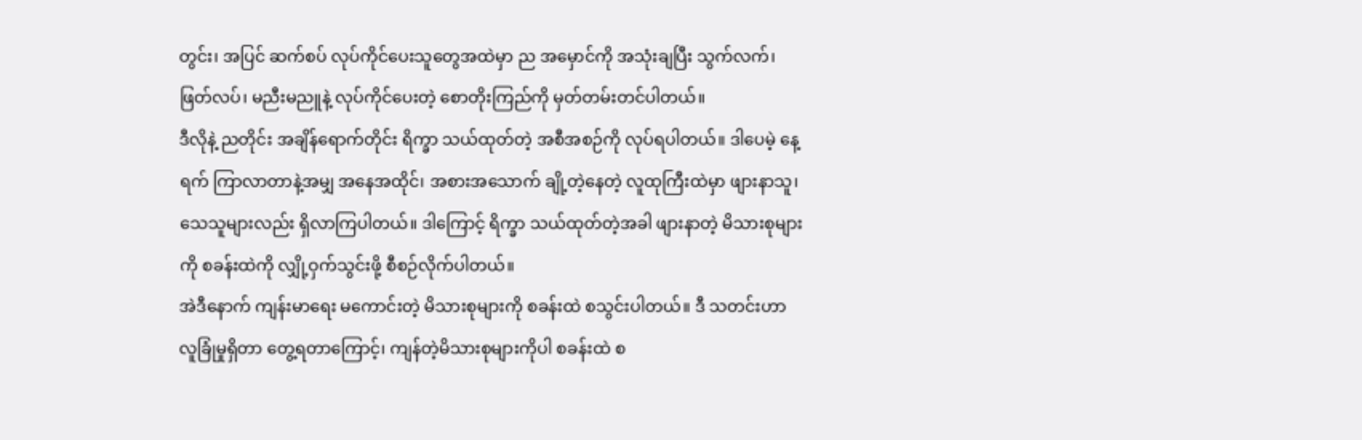တွင်း၊ အပြင် ဆက်စပ် လုပ်ကိုင်ပေးသူတွေအထဲမှာ ည အမှောင်ကို အသုံးချပြီး သွက်လက်၊ ဖြတ်လပ်၊ မညီးမညူနဲ့ လုပ်ကိုင်ပေးတဲ့ စောတိုးကြည်ကို မှတ်တမ်းတင်ပါတယ်။
ဒီလိုနဲ့ ညတိုင်း အချိန်ရောက်တိုင်း ရိက္ခာ သယ်ထုတ်တဲ့ အစီအစဉ်ကို လုပ်ရပါတယ်။ ဒါပေမဲ့ နေ့ရက် ကြာလာတာနဲ့အမျှ အနေအထိုင်၊ အစားအသောက် ချို့တဲ့နေတဲ့ လူထုကြီးထဲမှာ ဖျားနာသူ၊ သေသူများလည်း ရှိလာကြပါတယ်။ ဒါကြောင့် ရိက္ခာ သယ်ထုတ်တဲ့အခါ ဖျားနာတဲ့ မိသားစုများကို စခန်းထဲကို လျှို့ဝှက်သွင်းဖို့ စီစဉ်လိုက်ပါတယ်။
အဲဒီနောက် ကျန်းမာရေး မကောင်းတဲ့ မိသားစုများကို စခန်းထဲ စသွင်းပါတယ်။ ဒီ သတင်းဟာ လူခြုံမှုရှိတာ တွေ့ရတာကြောင့်၊ ကျန်တဲ့မိသားစုများကိုပါ စခန်းထဲ စ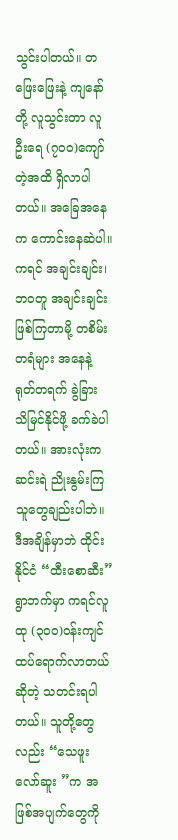သွင်းပါတယ်။ တဖြေးဖြေးနဲ့ ကျနော်တို့ လူသွင်းတာ လူဦးရေ (၇၀၀)ကျော်တဲ့အထိ ရှိလာပါတယ်။ အခြေအနေက ကောင်းနေဆဲပါ။ ကရင် အချင်းချင်း၊ ဘဝတူ အချင်းချင်း ဖြစ်ကြတာမို့ တစိမ်းတရံများ အနေနဲ့ ရုတ်တရက် ခွဲခြား သိမြင်နိုင်ဖို့ ခက်ခဲပါတယ်။ အားလုံးကဆင်းရဲ ညိုးနွမ်းကြသူတွေချည်းပါဘဲ။
ဒီအချိန်မှာဘဲ ထိုင်းနိုင်ငံ “ထီးစောဆီး”ရွာဘက်မှာ ကရင်လူထု (၃၀၀)ဝန်းကျင် ထပ်ရောက်လာတယ် ဆိုတဲ့ သတင်းရပါတယ်။ သူတို့တွေလည်း “သေဖူးလော်ဆူး ”က အဖြစ်အပျက်တွေကို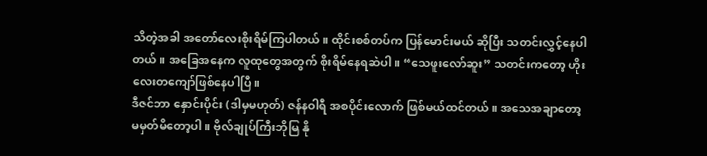သိတဲ့အခါ အတော်လေးစိုးရိမ်ကြပါတယ်။ ထိုင်းစစ်တပ်က ပြန်မောင်းမယ် ဆိုပြီး သတင်းလွှင့်နေပါတယ်။ အခြေအနေက လူထုတွေအတွက် စိုးရိမ်နေရဆဲပါ။ “သေဖူးလော်ဆူး” သတင်းကတော့ ဟိုးလေးတကျော်ဖြစ်နေပါပြီ။
ဒီဇင်ဘာ နှောင်းပိုင်း (ဒါမှမဟုတ်) ဇန်နဝါရီ အစပိုင်းလောက် ဖြစ်မယ်ထင်တယ်။ အသေအချာတော့ မမှတ်မိတော့ပါ။ ဗိုလ်ချုပ်ကြီးဘိုမြ နို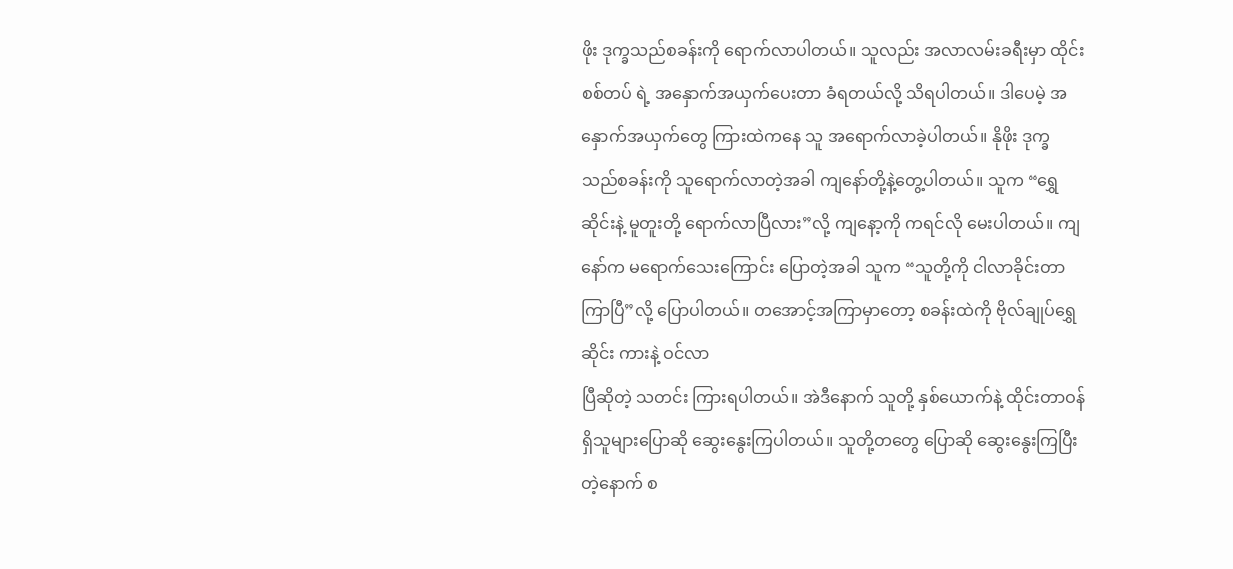ဖိုး ဒုက္ခသည်စခန်းကို ရောက်လာပါတယ်။ သူလည်း အလာလမ်းခရီးမှာ ထိုင်းစစ်တပ် ရဲ့ အနှောက်အယှက်ပေးတာ ခံရတယ်လို့ သိရပါတယ်။ ဒါပေမဲ့ အနှောက်အယှက်တွေ ကြားထဲကနေ သူ အရောက်လာခဲ့ပါတယ်။ နိုဖိုး ဒုက္ခသည်စခန်းကို သူရောက်လာတဲ့အခါ ကျနော်တို့နဲ့တွေ့ပါတယ်။ သူက “ရွှေဆိုင်းနဲ့ မူတူးတို့ ရောက်လာပြီလား”လို့ ကျနော့ကို ကရင်လို မေးပါတယ်။ ကျနော်က မရောက်သေးကြောင်း ပြောတဲ့အခါ သူက “သူတို့ကို ငါလာခိုင်းတာကြာပြီ”လို့ ပြောပါတယ်။ တအောင့်အကြာမှာတော့ စခန်းထဲကို ဗိုလ်ချုပ်ရွှေဆိုင်း ကားနဲ့ ဝင်လာ
ပြီဆိုတဲ့ သတင်း ကြားရပါတယ်။ အဲဒီနောက် သူတို့ နှစ်ယောက်နဲ့ ထိုင်းတာဝန် ရှိသူများပြောဆို ဆွေးနွေးကြပါတယ်။ သူတို့တတွေ ပြောဆို ဆွေးနွေးကြပြီးတဲ့နောက် စ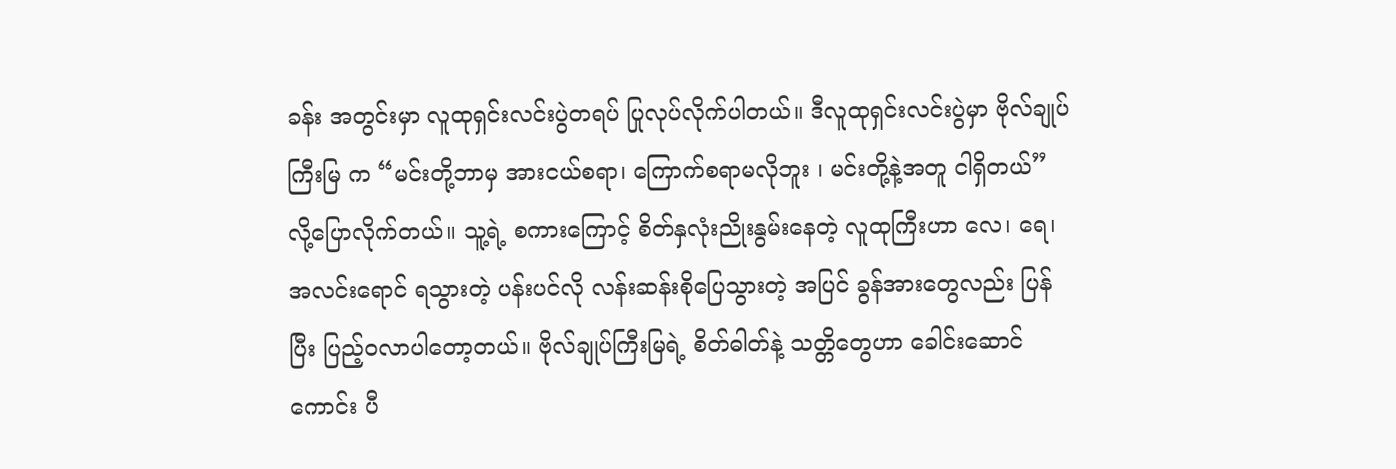ခန်း အတွင်းမှာ လူထုရှင်းလင်းပွဲတရပ် ပြုလုပ်လိုက်ပါတယ်။ ဒီလူထုရှင်းလင်းပွဲမှာ ဗိုလ်ချုပ်ကြီးမြ က “မင်းတို့ဘာမှ အားငယ်စရာ၊ ကြောက်စရာမလိုဘူး ၊ မင်းတို့နဲ့အတူ ငါရှိတယ်” လို့ပြောလိုက်တယ်။ သူ့ရဲ့ စကားကြောင့် စိတ်နှလုံးညိုးနွမ်းနေတဲ့ လူထုကြီးဟာ လေ၊ ရေ၊ အလင်းရောင် ရသွားတဲ့ ပန်းပင်လို လန်းဆန်းစိုပြေသွားတဲ့ အပြင် ခွန်အားတွေလည်း ပြန်ပြီး ပြည့်ဝလာပါတော့တယ်။ ဗိုလ်ချုပ်ကြီးမြရဲ့ စိတ်ဓါတ်နဲ့ သတ္တိတွေဟာ ခေါင်းဆောင်ကောင်း ပီ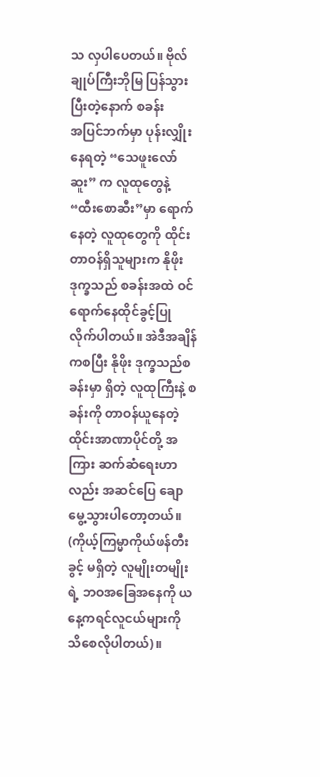သ လှပါပေတယ်။ ဗိုလ်ချုပ်ကြီးဘိုမြ ပြန်သွားပြီးတဲ့နောက် စခန်း
အပြင်ဘက်မှာ ပုန်းလျှိုးနေရတဲ့ “သေဖူးလော်ဆူး” က လူထုတွေနဲ့ “ထီးစောဆီး”မှာ ရောက်နေတဲ့ လူထုတွေကို ထိုင်းတာဝန်ရှိသူများက နိုဖိုး ဒုက္ခသည် စခန်းအထဲ ဝင်ရောက်နေထိုင်ခွင့်ပြုလိုက်ပါတယ်။ အဲဒီအချိန်ကစပြီး နိုဖိုး ဒုက္ခသည်စခန်းမှာ ရှိတဲ့ လူထုကြီးနဲ့ စခန်းကို တာဝန်ယူနေတဲ့ ထိုင်းအာဏာပိုင်တို့ အကြား ဆက်ဆံရေးဟာလည်း အဆင်ပြေ ချောမွေ့သွားပါတော့တယ်။
(ကိုယ့်ကြမ္မာကိုယ်ဖန်တီးခွင့် မရှိတဲ့ လူမျိုးတမျိုးရဲ့ ဘဝအခြေအနေကို ယနေ့ကရင်လူငယ်များကို သိစေလိုပါတယ်)။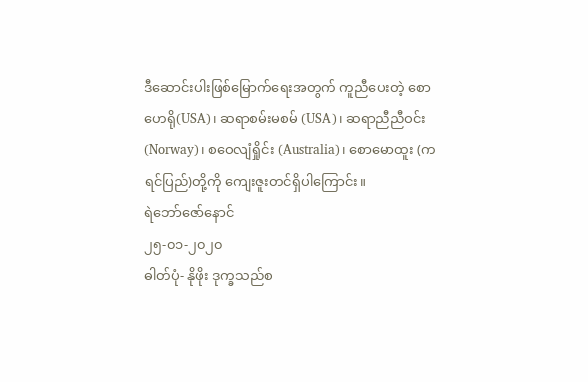ဒီဆောင်းပါးဖြစ်မြောက်ရေးအတွက် ကူညီပေးတဲ့ စောဟေရို(USA)၊ ဆရာစမ်းမစမ် (USA)၊ ဆရာညီညီဝင်း (Norway)၊ စဝေလျံရှိုင်း (Australia)၊ စောမောထူး (ကရင်ပြည်)တို့ကို ကျေးဇူးတင်ရှိပါကြောင်း။
ရဲဘော်ဇော်နောင်
၂၅-၀၁-၂၀၂၀
ဓါတ်ပုံ- နိုဖိုး ဒုက္ခသည်စ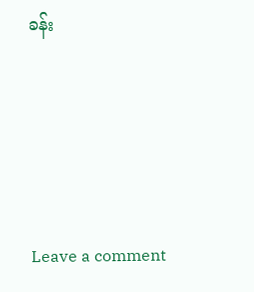ခန်း






Leave a comment